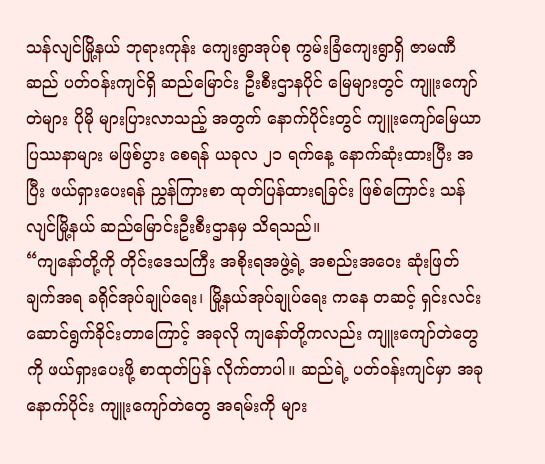သန်လျင်မြို့နယ် ဘုရားကုန်း ကျေးရွာအုပ်စု ကွမ်းခြံကျေးရွာရှိ ဇာမဏီဆည် ပတ်ဝန်းကျင်ရှိ ဆည်မြောင်း ဦးစီးဌာနပိုင် မြေများတွင် ကျူးကျော်တဲများ ပိုမို များပြားလာသည့် အတွက် နောက်ပိုင်းတွင် ကျူးကျော်မြေယာ ပြဿနာများ မဖြစ်ပွား စေရန် ယခုလ ၂၁ ရက်နေ့ နောက်ဆုံးထားပြီး အပြီး ဖယ်ရှားပေးရန် ညွှန်ကြားစာ ထုတ်ပြန်ထားရခြင်း ဖြစ်ကြောင်း သန်လျင်မြို့နယ် ဆည်မြောင်းဦးစီးဌာနမှ သိရသည်။
“ကျနော်တို့ကို တိုင်းဒေသကြီး အစိုးရအဖွဲ့ရဲ့ အစည်းအဝေး ဆုံးဖြတ်ချက်အရ ခရိုင်အုပ်ချုပ်ရေး၊ မြို့နယ်အုပ်ချုပ်ရေး ကနေ တဆင့် ရှင်းလင်း ဆောင်ရွက်ခိုင်းတာကြောင့် အခုလို ကျနော်တို့ကလည်း ကျူးကျော်တဲတွေကို ဖယ်ရှားပေးဖို့ စာထုတ်ပြန် လိုက်တာပါ။ ဆည်ရဲ့ ပတ်ဝန်းကျင်မှာ အခုနောက်ပိုင်း ကျူးကျော်တဲတွေ အရမ်းကို များ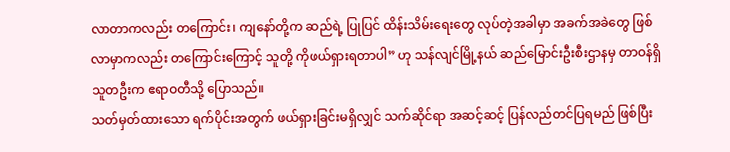လာတာကလည်း တကြောင်း၊ ကျနော်တို့က ဆည်ရဲ့ ပြုပြင် ထိန်းသိမ်းရေးတွေ လုပ်တဲ့အခါမှာ အခက်အခဲတွေ ဖြစ်လာမှာကလည်း တကြောင်းကြောင့် သူတို့ ကိုဖယ်ရှားရတာပါ” ဟု သန်လျင်မြို့နယ် ဆည်မြောင်းဦးစီးဌာနမှ တာဝန်ရှိသူတဦးက ဧရာဝတီသို့ ပြောသည်။
သတ်မှတ်ထားသော ရက်ပိုင်းအတွက် ဖယ်ရှားခြင်းမရှိလျှင် သက်ဆိုင်ရာ အဆင့်ဆင့် ပြန်လည်တင်ပြရမည် ဖြစ်ပြီး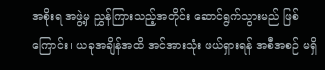အစိုးရ အဖွဲ့မှ ညွှန်ကြားသည့်အတိုင်း ဆောင်ရွက်သွားမည် ဖြစ်ကြောင်း၊ ယခုအချိန်အထိ အင်အားသုံး ဖယ်ရှားရန် အစီအစဉ် မရှိ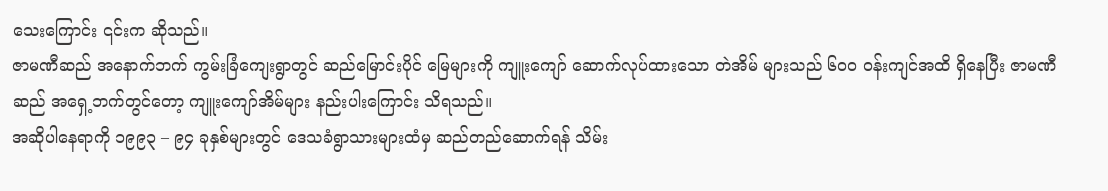သေးကြောင်း ၎င်းက ဆိုသည်။
ဇာမဏီဆည် အနောက်ဘက် ကွမ်းခြံကျေးရွာတွင် ဆည်မြောင်းပိုင် မြေများကို ကျူးကျော် ဆောက်လုပ်ထားသော တဲအိမ် များသည် ၆၀၀ ဝန်းကျင်အထိ ရှိနေပြီး ဇာမဏီဆည် အရှေ့ဘက်တွင်တော့ ကျူးကျော်အိမ်များ နည်းပါးကြောင်း သိရသည်။
အဆိုပါနေရာကို ၁၉၉၃ – ၉၄ ခုနှစ်များတွင် ဒေသခံရွာသားများထံမှ ဆည်တည်ဆောက်ရန် သိမ်း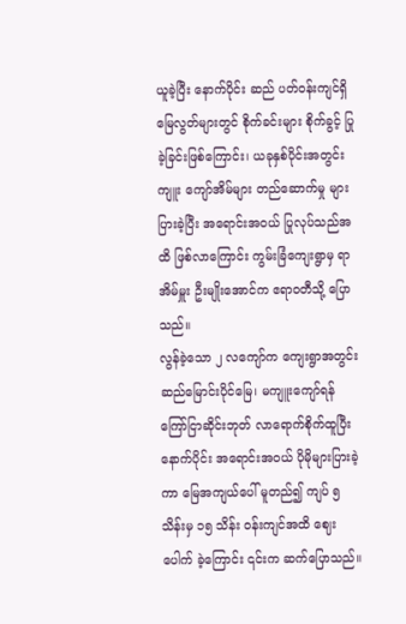ယူခဲ့ပြီး နောက်ပိုင်း ဆည် ပတ်ဝန်းကျင်ရှိ မြေလွတ်များတွင် စိုက်ခင်းများ စိုက်ခွင့် ပြုခဲ့ခြင်းဖြစ်ကြောင်း၊ ယခုနှစ်ပိုင်းအတွင်း ကျူး ကျော်အိမ်များ တည်ဆောက်မှု များပြားခဲ့ပြီး အရောင်းအဝယ် ပြုလုပ်သည်အထိ ဖြစ်လာကြောင်း ကွမ်းခြံကျေးရွာမှ ရာအိမ်မှူး ဦးမျိုးအောင်က ဧရာဝတီသို့ ပြောသည်။
လွန်ခဲ့သော ၂ လကျော်က ကျေးရွာအတွင်း ဆည်မြောင်းပိုင်မြေ၊ မကျူးကျော်ရန် ကြော်ငြာဆိုင်းဘုတ် လာရောက်စိုက်ထူပြီး နောက်ပိုင်း အရောင်းအဝယ် ပိုမိုများပြားခဲ့ကာ မြေအကျယ်ပေါ် မူတည်၍ ကျပ် ၅ သိန်းမှ ၁၅ သိန်း ဝန်းကျင်အထိ ဈေးပေါက် ခဲ့ကြောင်း ၎င်းက ဆက်ပြောသည်။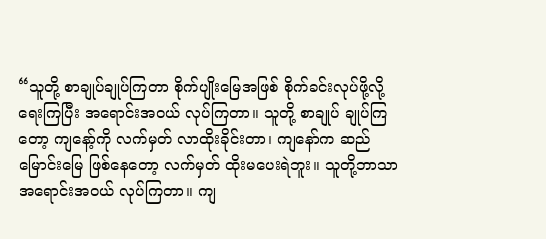“သူတို့ စာချုပ်ချုပ်ကြတာ စိုက်ပျိုးမြေအဖြစ် စိုက်ခင်းလုပ်ဖို့လို့ ရေးကြပြီး အရောင်းအဝယ် လုပ်ကြတာ။ သူတို့ စာချုပ် ချုပ်ကြတော့ ကျနော့်ကို လက်မှတ် လာထိုးခိုင်းတာ၊ ကျနော်က ဆည်မြောင်းမြေ ဖြစ်နေတော့ လက်မှတ် ထိုးမပေးရဲဘူး။ သူတို့ဘာသာ အရောင်းအဝယ် လုပ်ကြတာ။ ကျ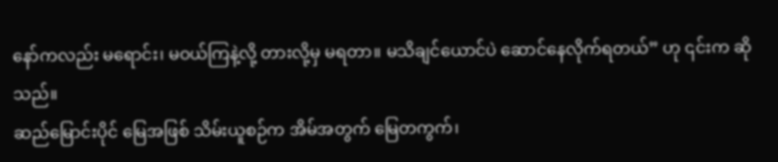နော်ကလည်း မရောင်း၊ မဝယ်ကြနဲ့လို့ တားလို့မှ မရတာ။ မသိချင်ယောင်ပဲ ဆောင်နေလိုက်ရတယ်” ဟု ၎င်းက ဆိုသည်။
ဆည်မြောင်းပိုင် မြေအဖြစ် သိမ်းယူစဉ်က အိမ်အတွက် မြေတကွက်၊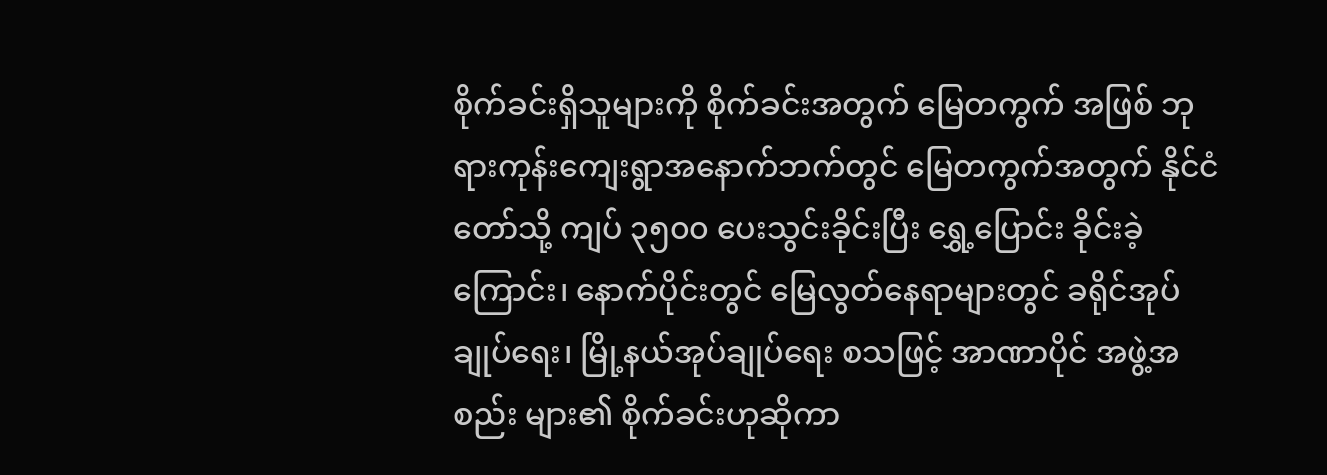စိုက်ခင်းရှိသူများကို စိုက်ခင်းအတွက် မြေတကွက် အဖြစ် ဘုရားကုန်းကျေးရွာအနောက်ဘက်တွင် မြေတကွက်အတွက် နိုင်ငံတော်သို့ ကျပ် ၃၅၀၀ ပေးသွင်းခိုင်းပြီး ရွှေ့ပြောင်း ခိုင်းခဲ့ ကြောင်း၊ နောက်ပိုင်းတွင် မြေလွတ်နေရာများတွင် ခရိုင်အုပ်ချုပ်ရေး၊ မြို့နယ်အုပ်ချုပ်ရေး စသဖြင့် အာဏာပိုင် အဖွဲ့အစည်း များ၏ စိုက်ခင်းဟုဆိုကာ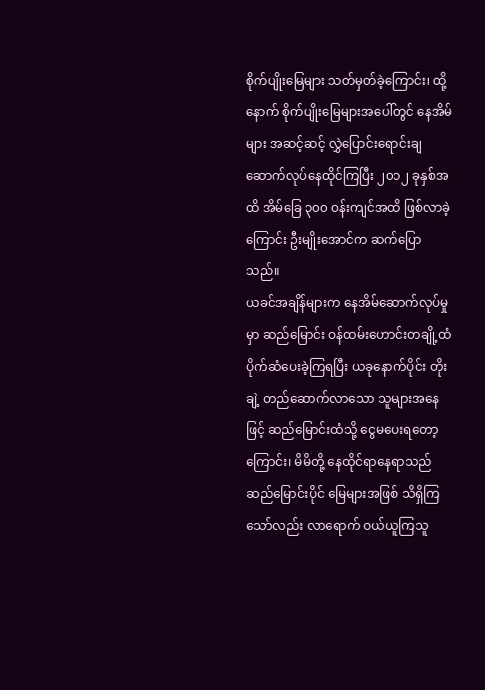စိုက်ပျိုးမြေများ သတ်မှတ်ခဲ့ကြောင်း၊ ထို့နောက် စိုက်ပျိုးမြေများအပေါ်တွင် နေအိမ်များ အဆင့်ဆင့် လွှဲပြောင်းရောင်းချ ဆောက်လုပ်နေထိုင်ကြပြီး ၂၀၁၂ ခုနှစ်အထိ အိမ်ခြေ ၃၀၀ ဝန်းကျင်အထိ ဖြစ်လာခဲ့ကြောင်း ဦးမျိုးအောင်က ဆက်ပြောသည်။
ယခင်အချိန်များက နေအိမ်ဆောက်လုပ်မှုမှာ ဆည်မြောင်း ဝန်ထမ်းဟောင်းတချို့ထံ ပိုက်ဆံပေးခဲ့ကြရပြီး ယခုနောက်ပိုင်း တိုးချဲ့ တည်ဆောက်လာသော သူများအနေဖြင့် ဆည်မြောင်းထံသို့ ငွေမပေးရတော့ကြောင်း၊ မိမိတို့ နေထိုင်ရာနေရာသည် ဆည်မြောင်းပိုင် မြေများအဖြစ် သိရှိကြသော်လည်း လာရောက် ဝယ်ယူကြသူ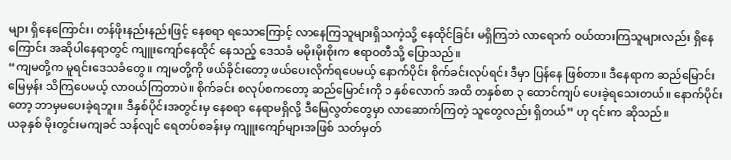များ ရှိနေကြောင်း၊ တန်ဖိုးနည်းနည်းဖြင့် နေစရာ ရသောကြောင့် လာနေကြသူများရှိသကဲ့သို့ နေထိုင်ခြင်း မရှိကြဘဲ လာရောက် ဝယ်ထားကြသူများလည်း ရှိနေကြောင်း အဆိုပါနေရာတွင် ကျူးကျော်နေထိုင် နေသည့် ဒေသခံ မမိုးမိုးစိုးက ဧရာဝတီသို့ ပြောသည်။
“ကျမတို့က မူရင်းဒေသခံတွေ။ ကျမတို့ကို ဖယ်ခိုင်းတော့ ဖယ်ပေးလိုက်ရပေမယ့် နောက်ပိုင်း စိုက်ခင်းလုပ်ရင်း ဒီမှာ ပြန်နေ ဖြစ်တာ။ ဒီနေရာက ဆည်မြောင်းမြေမှန်း သိကြပေမယ့် လာဝယ်ကြတာပဲ။ စိုက်ခင်း စလုပ်စကတော့ ဆည်မြောင်းကို ၁ နှစ်လောက် အထိ တနှစ်စာ ၃ ထောင်ကျပ် ပေးခဲ့ရသေးတယ်။ နောက်ပိုင်းတော့ ဘာမှမပေးခဲ့ရဘူး။ ဒီနှစ်ပိုင်းအတွင်းမှ နေစရာ နေရာမရှိလို့ ဒီမြေလွတ်တွေမှာ လာဆောက်ကြတဲ့ သူတွေလည်း ရှိတယ်” ဟု ၎င်းက ဆိုသည်။
ယခုနှစ် မိုးတွင်းမကျခင် သန်လျင် ရေတပ်စခန်းမှ ကျူးကျော်များအဖြစ် သတ်မှတ်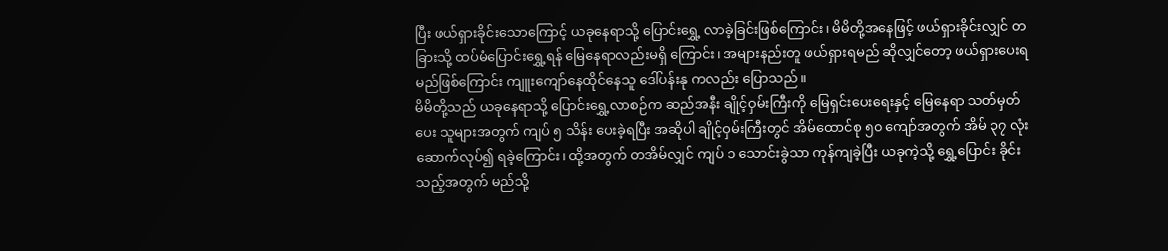ပြီး ဖယ်ရှားခိုင်းသောကြောင့် ယခုနေရာသို့ ပြောင်းရွှေ့ လာခဲ့ခြင်းဖြစ်ကြောင်း၊ မိမိတို့အနေဖြင့် ဖယ်ရှားခိုင်းလျှင် တခြားသို့ ထပ်မံပြောင်းရွှေ့ရန် မြေနေရာလည်းမရှိ ကြောင်း၊ အများနည်းတူ ဖယ်ရှားရမည် ဆိုလျှင်တော့ ဖယ်ရှားပေးရမည်ဖြစ်ကြောင်း ကျူးကျော်နေထိုင်နေသူ ဒေါ်ပန်းနု ကလည်း ပြောသည်။
မိမိတို့သည် ယခုနေရာသို့ ပြောင်းရွှေ့လာစဉ်က ဆည်အနီး ချိုင့်ဝှမ်းကြီးကို မြေရှင်းပေးရေးနှင့် မြေနေရာ သတ်မှတ်ပေး သူများအတွက် ကျပ် ၅ သိန်း ပေးခဲ့ရပြီး အဆိုပါ ချိုင့်ဝှမ်းကြီးတွင် အိမ်ထောင်စု ၅၀ ကျော်အတွက် အိမ် ၃၇ လုံး ဆောက်လုပ်၍ ရခဲ့ကြောင်း၊ ထို့အတွက် တအိမ်လျှင် ကျပ် ၁ သောင်းခွဲသာ ကုန်ကျခဲ့ပြီး ယခုကဲ့သို့ ရွှေ့ပြောင်း ခိုင်းသည့်အတွက် မည်သို့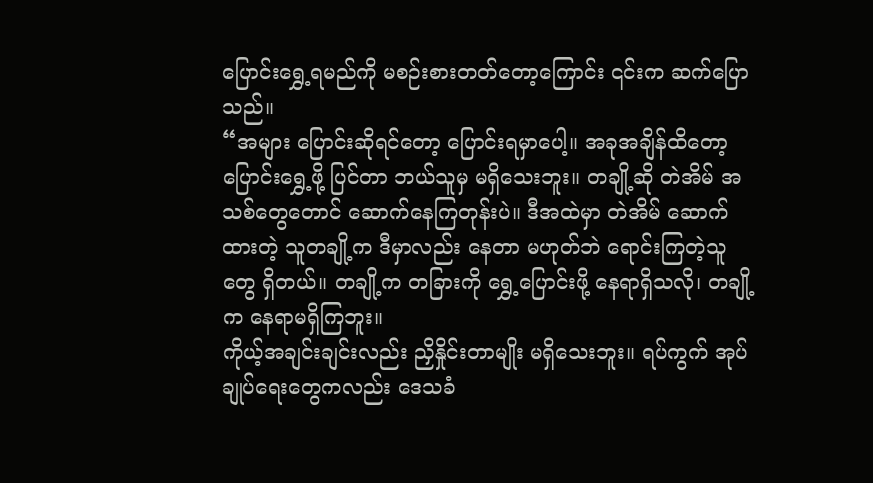ပြောင်းရွှေ့ရမည်ကို မစဉ်းစားတတ်တော့ကြောင်း ၎င်းက ဆက်ပြောသည်။
“အများ ပြောင်းဆိုရင်တော့ ပြောင်းရမှာပေါ့။ အခုအချိန်ထိတော့ ပြောင်းရွှေ့ဖို့ ပြင်တာ ဘယ်သူမှ မရှိသေးဘူး။ တချို့ဆို တဲအိမ် အသစ်တွေတောင် ဆောက်နေကြတုန်းပဲ။ ဒီအထဲမှာ တဲအိမ် ဆောက်ထားတဲ့ သူတချို့က ဒီမှာလည်း နေတာ မဟုတ်ဘဲ ရောင်းကြတဲ့သူတွေ ရှိတယ်။ တချို့က တခြားကို ရွှေ့ပြောင်းဖို့ နေရာရှိသလို၊ တချို့က နေရာမရှိကြဘူး။
ကိုယ့်အချင်းချင်းလည်း ညှိနှိုင်းတာမျိုး မရှိသေးဘူး။ ရပ်ကွက် အုပ်ချုပ်ရေးတွေကလည်း ဒေသခံ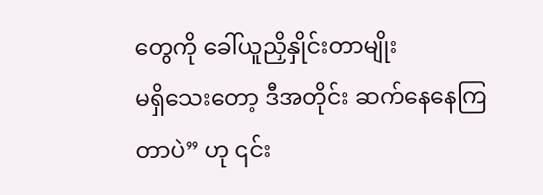တွေကို ခေါ်ယူညှိနှိုင်းတာမျိုး
မရှိသေးတော့ ဒီအတိုင်း ဆက်နေနေကြတာပဲ” ဟု ၎င်း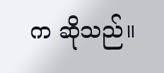က ဆိုသည်။